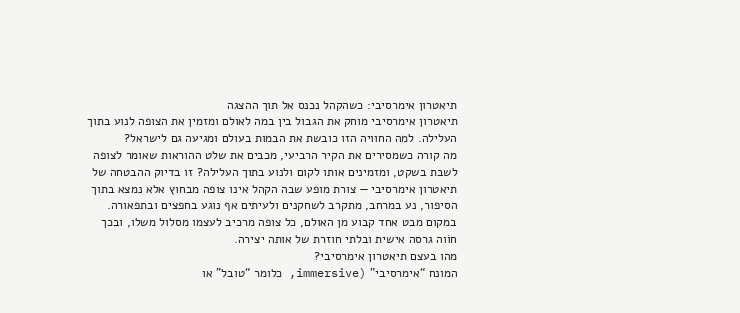תיאטרון אימרסיבי: כשהקהל נכנס אל תוך ההצגה
תיאטרון אימרסיבי מוחק את הגבול בין במה לאולם ומזמין את הצופה לנוע בתוך העלילה. למה החוויה הזו כובשת את הבמות בעולם ומגיעה גם לישראל?
מה קורה כשמסירים את הקיר הרביעי, מכבים את שלט ההוראות שאומר לצופה לשבת בשקט, ומזמינים אותו לקום ולנוע בתוך העלילה? זו בדיוק ההבטחה של תיאטרון אימרסיבי — צורת מופע שבה הקהל אינו צופה מבחוץ אלא נמצא בתוך הסיפור, נע במרחב, מתקרב לשחקנים ולעיתים אף נוגע בחפצים ובתפאורה. במקום מבט אחד קבוע מן האולם, כל צופה מרכיב לעצמו מסלול משלו, ובכך חוֹוה גרסה אישית ובלתי חוזרת של אותה יצירה.
מהו בעצם תיאטרון אימרסיבי?
המונח “אימרסיבי” (immersive, כלומר “טובל” או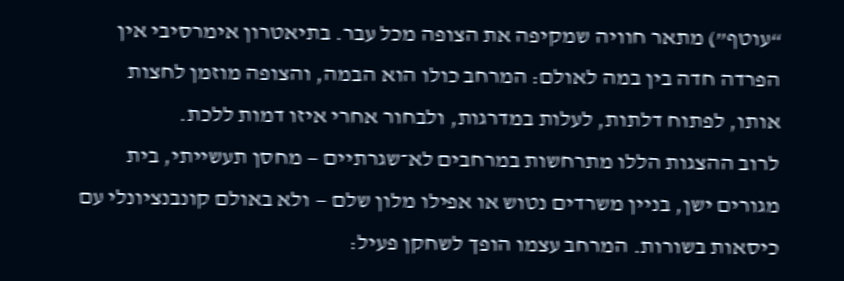“עוטף”) מתאר חוויה שמקיפה את הצופה מכל עבר. בתיאטרון אימרסיבי אין הפרדה חדה בין במה לאולם: המרחב כולו הוא הבמה, והצופה מוזמן לחצות אותו, לפתוח דלתות, לעלות במדרגות, ולבחור אחרי איזו דמות ללכת.
לרוב ההצגות הללו מתרחשות במרחבים לא־שגרתיים — מחסן תעשייתי, בית מגורים ישן, בניין משרדים נטוש או אפילו מלון שלם — ולא באולם קונבנציונלי עם כיסאות בשורות. המרחב עצמו הופך לשחקן פעיל: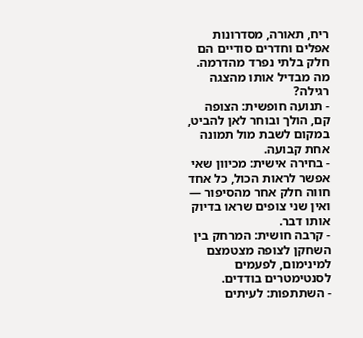ריח, תאורה, מסדרונות אפלים וחדרים סודיים הם חלק בלתי נפרד מהדרמה.
מה מבדיל אותו מהצגה רגילה?
- תנועה חופשית: הצופה קם, הולך ובוחר לאן להביט, במקום לשבת מול תמונה אחת קבועה.
- בחירה אישית: מכיוון שאי אפשר לראות הכול, כל אחד חווה חלק אחר מהסיפור — ואין שני צופים שראו בדיוק אותו דבר.
- קרבה חושית: המרחק בין השחקן לצופה מצטמצם למינימום, לפעמים לסנטימטרים בודדים.
- השתתפות: לעיתים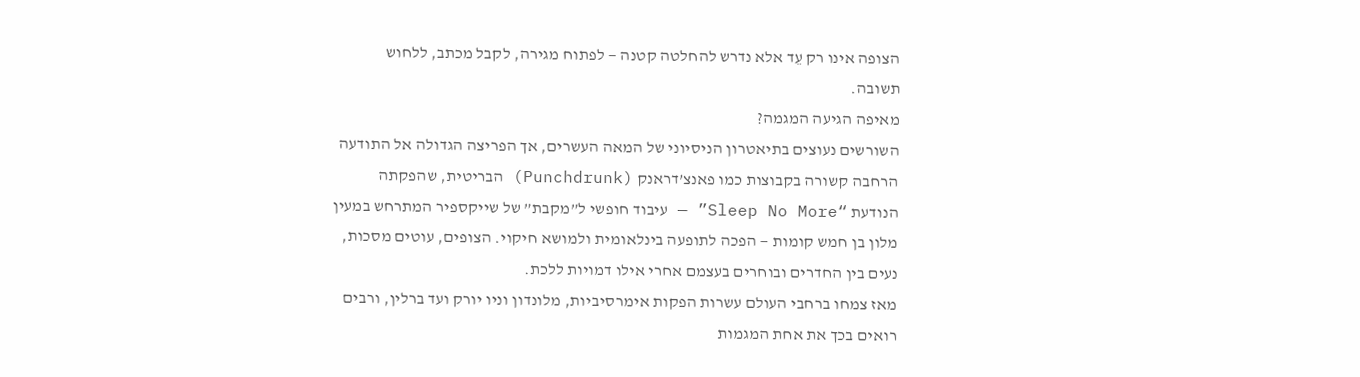הצופה אינו רק עֵד אלא נדרש להחלטה קטנה — לפתוח מגירה, לקבל מכתב, ללחוש תשובה.
מאיפה הגיעה המגמה?
השורשים נעוצים בתיאטרון הניסיוני של המאה העשרים, אך הפריצה הגדולה אל התודעה הרחבה קשורה בקבוצות כמו פאנצ’דראנק (Punchdrunk) הבריטית, שהפקתה הנודעת “Sleep No More” — עיבוד חופשי ל”מקבת” של שייקספיר המתרחש במעין מלון בן חמש קומות — הפכה לתופעה בינלאומית ולמושא חיקוי. הצופים, עוטים מסכות, נעים בין החדרים ובוחרים בעצמם אחרי אילו דמויות ללכת.
מאז צמחו ברחבי העולם עשרות הפקות אימרסיביות, מלונדון וניו יורק ועד ברלין, ורבים רואים בכך את אחת המגמות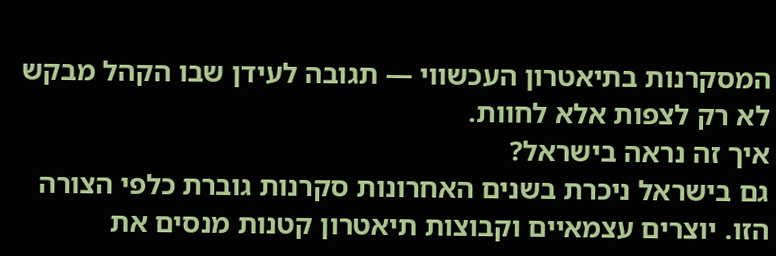המסקרנות בתיאטרון העכשווי — תגובה לעידן שבו הקהל מבקש לא רק לצפות אלא לחוות.
איך זה נראה בישראל?
גם בישראל ניכרת בשנים האחרונות סקרנות גוברת כלפי הצורה הזו. יוצרים עצמאיים וקבוצות תיאטרון קטנות מנסים את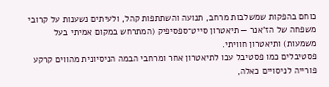כוחם בהפקות שמשלבות מרחב, תנועה והשתתפות קהל, ולעיתים נשענות על קרובי משפחה של הז’אנר — תיאטרון סייט־ספסיפיק (המתרחש במקום אמיתי בעל משמעות) ותיאטרון חוויתי.
פסטיבלים כמו פסטיבל עכו לתיאטרון אחר ומרחבי הבמה הניסיונית מהווים קרקע פורייה לניסויים כאלה,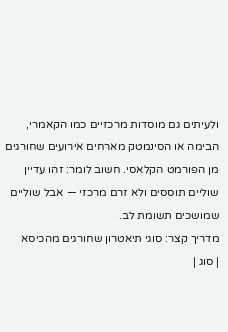ולעיתים גם מוסדות מרכזיים כמו הקאמרי, הבימה או הסינמטק מארחים אירועים שחורגים מן הפורמט הקלאסי. חשוב לומר: זהו עדיין שוליים תוססים ולא זרם מרכזי — אבל שוליים שמושכים תשומת לב.
מדריך קצר: סוגי תיאטרון שחורגים מהכיסא
| סוג |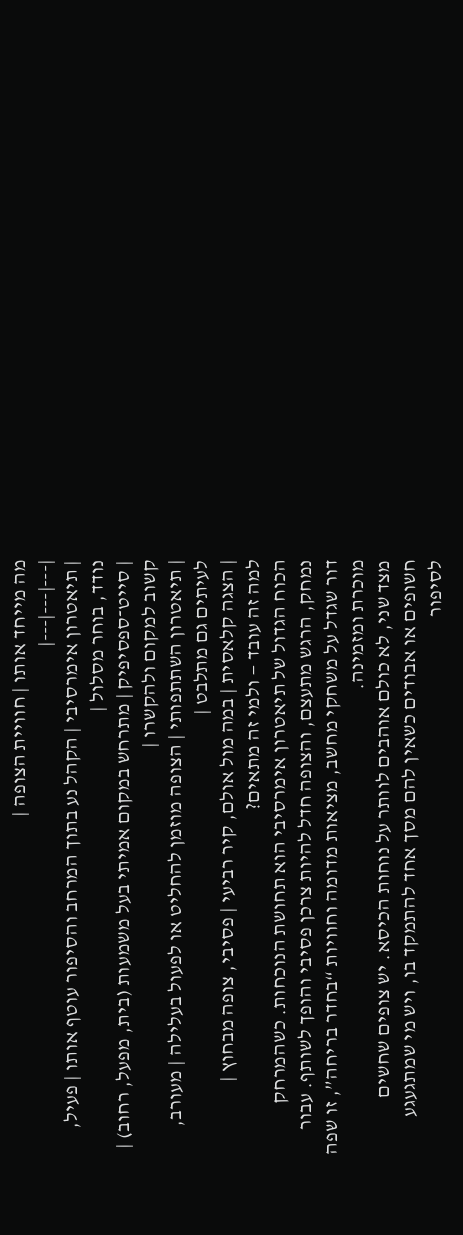מה מייחד אותו | חוויית הצופה |
|---|---|---|
| תיאטרון אימרסיבי | הקהל נע בתוך המרחב והסיפור עוטף אותו | פעיל, נודד, בוחר מסלול |
| סייט־ספסיפיק | מתרחש במקום אמיתי בעל משמעות (בית, מפעל, רחוב) | קשוב למקום ולהקשרו |
| תיאטרון השתתפותי | הצופה מוזמן להחליט או לפעול בעלילה | מעורב, לעיתים גם מתלבט |
| הצגה קלאסית | במה מול אולם, קיר רביעי | פסיבי, צופה מבחוץ |
למה זה עובד — ולמי זה מתאים?
הכוח הגדול של תיאטרון אימרסיבי הוא תחושת הנוכחות. כשהמרחק נמחק, הרגש מתעצם, והצופה חדל להיות צרכן פסיבי והופך לשותף. עבור דור שגדל על משחקי מחשב, מציאות מדומה וחוויות “בחדר בריחה”, זו שפה מוכרת ומזמינה.
מצד שני, לא כולם אוהבים לוותר על נוחות הכיסא. יש צופים שחשים חשופים או אבודים כשאין להם מסך אחד להתמקד בו, ויש מי שמתגעגע לסיפור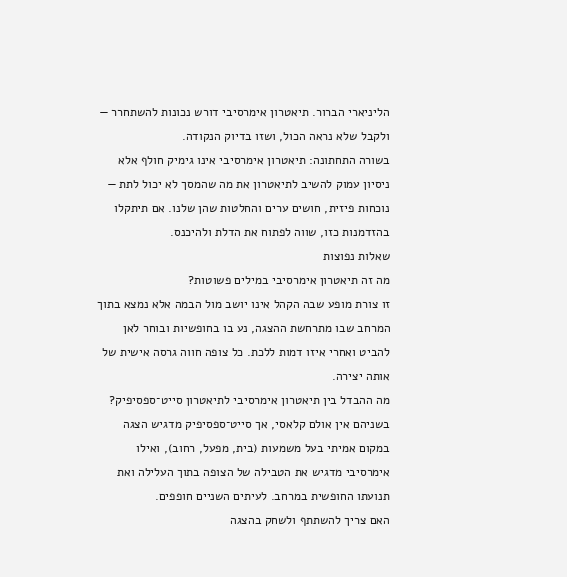הליניארי הברור. תיאטרון אימרסיבי דורש נכונות להשתחרר — ולקבל שלא נראה הכול, ושזו בדיוק הנקודה.
בשורה התחתונה: תיאטרון אימרסיבי אינו גימיק חולף אלא ניסיון עמוק להשיב לתיאטרון את מה שהמסך לא יכול לתת — נוכחות פיזית, חושים ערים והחלטות שהן שלנו. אם תיתקלו בהזדמנות כזו, שווה לפתוח את הדלת ולהיכנס.
שאלות נפוצות
מה זה תיאטרון אימרסיבי במילים פשוטות?
זו צורת מופע שבה הקהל אינו יושב מול הבמה אלא נמצא בתוך המרחב שבו מתרחשת ההצגה, נע בו בחופשיות ובוחר לאן להביט ואחרי איזו דמות ללכת. כל צופה חווה גרסה אישית של אותה יצירה.
מה ההבדל בין תיאטרון אימרסיבי לתיאטרון סייט־ספסיפיק?
בשניהם אין אולם קלאסי, אך סייט־ספסיפיק מדגיש הצגה במקום אמיתי בעל משמעות (בית, מפעל, רחוב), ואילו אימרסיבי מדגיש את הטבילה של הצופה בתוך העלילה ואת תנועתו החופשית במרחב. לעיתים השניים חופפים.
האם צריך להשתתף ולשחק בהצגה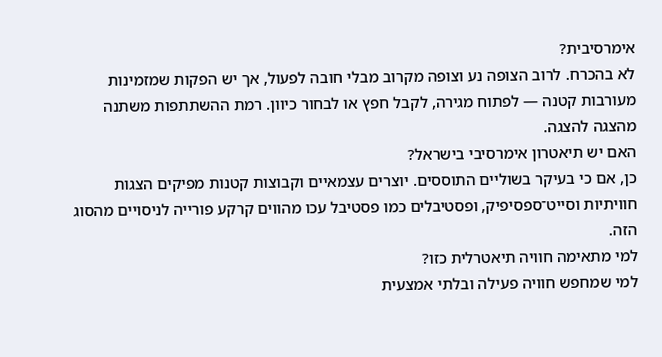אימרסיבית?
לא בהכרח. לרוב הצופה נע וצופה מקרוב מבלי חובה לפעול, אך יש הפקות שמזמינות מעורבות קטנה — לפתוח מגירה, לקבל חפץ או לבחור כיוון. רמת ההשתתפות משתנה מהצגה להצגה.
האם יש תיאטרון אימרסיבי בישראל?
כן, אם כי בעיקר בשוליים התוססים. יוצרים עצמאיים וקבוצות קטנות מפיקים הצגות חוויתיות וסייט־ספסיפיק, ופסטיבלים כמו פסטיבל עכו מהווים קרקע פורייה לניסויים מהסוג הזה.
למי מתאימה חוויה תיאטרלית כזו?
למי שמחפש חוויה פעילה ובלתי אמצעית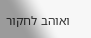ואוהב לחקור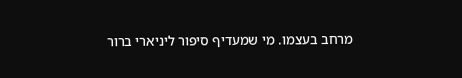מרחב בעצמו. מי שמעדיף סיפור ליניארי ברור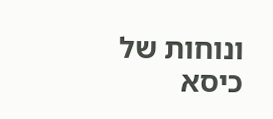ונוחות של כיסא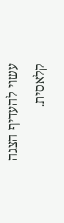עשוי להעדיף הצגה קלאסית.